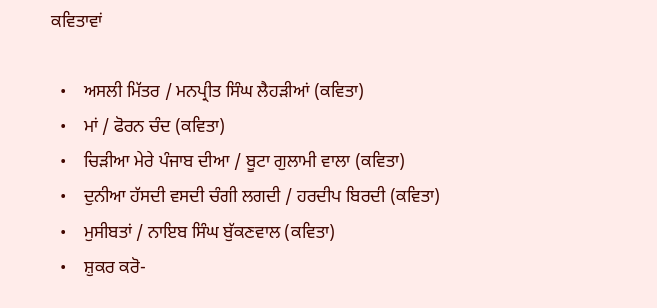ਕਵਿਤਾਵਾਂ

  •    ਅਸਲੀ ਮਿੱਤਰ / ਮਨਪ੍ਰੀਤ ਸਿੰਘ ਲੈਹੜੀਆਂ (ਕਵਿਤਾ)
  •    ਮਾਂ / ਫੋਰਨ ਚੰਦ (ਕਵਿਤਾ)
  •    ਚਿੜੀਆ ਮੇਰੇ ਪੰਜਾਬ ਦੀਆ / ਬੂਟਾ ਗੁਲਾਮੀ ਵਾਲਾ (ਕਵਿਤਾ)
  •    ਦੁਨੀਆ ਹੱਸਦੀ ਵਸਦੀ ਚੰਗੀ ਲਗਦੀ / ਹਰਦੀਪ ਬਿਰਦੀ (ਕਵਿਤਾ)
  •    ਮੁਸੀਬਤਾਂ / ਨਾਇਬ ਸਿੰਘ ਬੁੱਕਣਵਾਲ (ਕਵਿਤਾ)
  •    ਸ਼ੁਕਰ ਕਰੋ-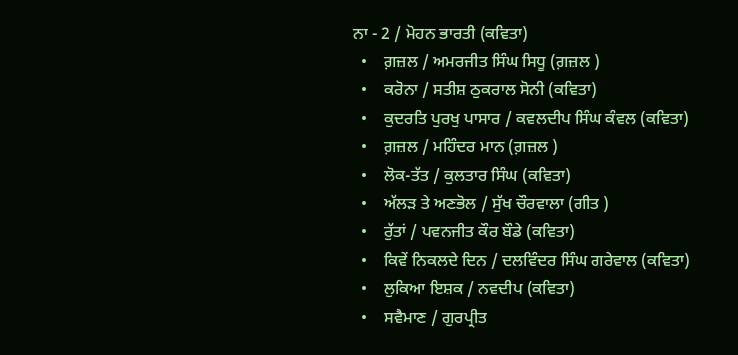ਨਾ - 2 / ਮੋਹਨ ਭਾਰਤੀ (ਕਵਿਤਾ)
  •    ਗ਼ਜ਼ਲ / ਅਮਰਜੀਤ ਸਿੰਘ ਸਿਧੂ (ਗ਼ਜ਼ਲ )
  •    ਕਰੋਨਾ / ਸਤੀਸ਼ ਠੁਕਰਾਲ ਸੋਨੀ (ਕਵਿਤਾ)
  •    ਕੁਦਰਤਿ ਪੁਰਖੁ ਪਾਸਾਰ / ਕਵਲਦੀਪ ਸਿੰਘ ਕੰਵਲ (ਕਵਿਤਾ)
  •    ਗ਼ਜ਼ਲ / ਮਹਿੰਦਰ ਮਾਨ (ਗ਼ਜ਼ਲ )
  •    ਲੋਕ-ਤੱਤ / ਕੁਲਤਾਰ ਸਿੰਘ (ਕਵਿਤਾ)
  •    ਅੱਲੜ ਤੇ ਅਣਭੋਲ / ਸੁੱਖ ਚੌਰਵਾਲਾ (ਗੀਤ )
  •    ਰੁੱਤਾਂ / ਪਵਨਜੀਤ ਕੌਰ ਬੌਡੇ (ਕਵਿਤਾ)
  •    ਕਿਵੇਂ ਨਿਕਲਦੇ ਦਿਨ / ਦਲਵਿੰਦਰ ਸਿੰਘ ਗਰੇਵਾਲ (ਕਵਿਤਾ)
  •    ਲੁਕਿਆ ਇਸ਼ਕ / ਨਵਦੀਪ (ਕਵਿਤਾ)
  •    ਸਵੈਮਾਣ / ਗੁਰਪ੍ਰੀਤ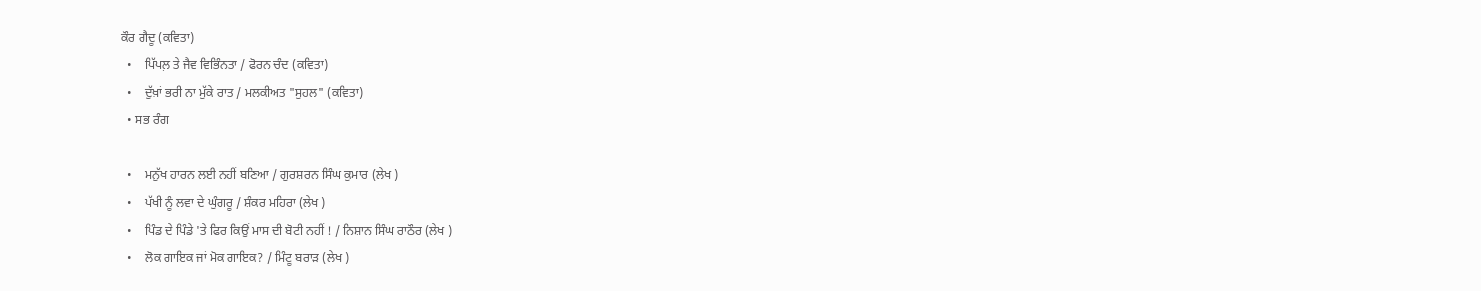ਕੌਰ ਗੈਦੂ (ਕਵਿਤਾ)
  •    ਪਿੱਪਲ਼ ਤੇ ਜੈਵ ਵਿਭਿੰਨਤਾ / ਫੋਰਨ ਚੰਦ (ਕਵਿਤਾ)
  •    ਦੁੱਖ਼ਾਂ ਭਰੀ ਨਾ ਮੁੱਕੇ ਰਾਤ / ਮਲਕੀਅਤ "ਸੁਹਲ" (ਕਵਿਤਾ)
  • ਸਭ ਰੰਗ

  •    ਮਨੁੱਖ ਹਾਰਨ ਲਈ ਨਹੀਂ ਬਣਿਆ / ਗੁਰਸ਼ਰਨ ਸਿੰਘ ਕੁਮਾਰ (ਲੇਖ )
  •    ਪੱਖੀ ਨੂੰ ਲਵਾ ਦੇ ਘੁੰਗਰੂ / ਸ਼ੰਕਰ ਮਹਿਰਾ (ਲੇਖ )
  •    ਪਿੰਡ ਦੇ ਪਿੰਡੇ 'ਤੇ ਫਿਰ ਕਿਉਂ ਮਾਸ ਦੀ ਬੋਟੀ ਨਹੀਂ ! / ਨਿਸ਼ਾਨ ਸਿੰਘ ਰਾਠੌਰ (ਲੇਖ )
  •    ਲੋਕ ਗਾਇਕ ਜਾਂ ਮੋਕ ਗਾਇਕ? / ਮਿੰਟੂ ਬਰਾੜ (ਲੇਖ )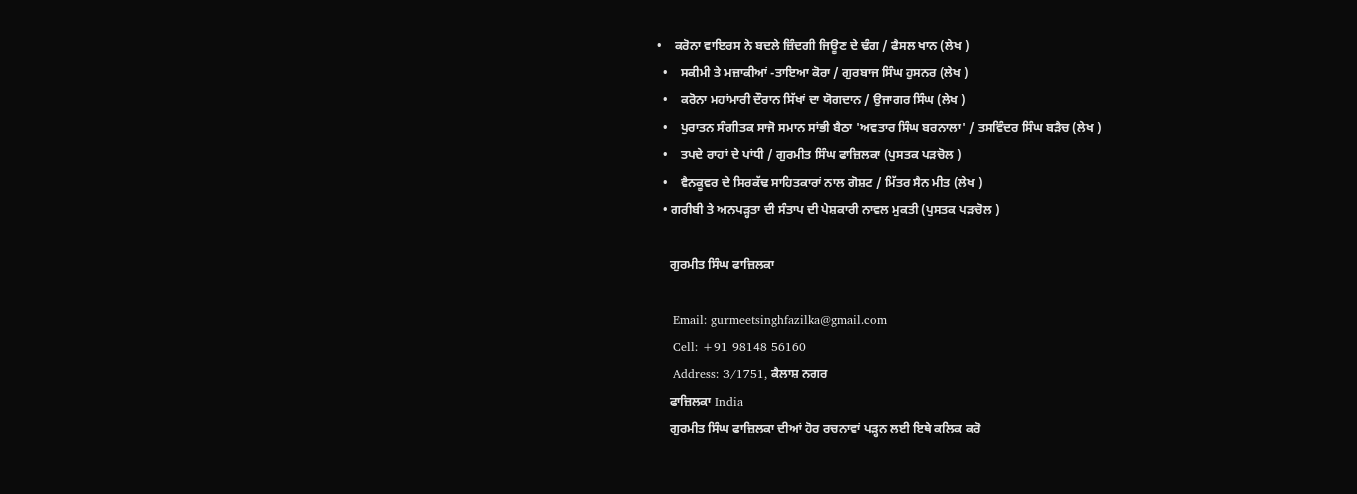•    ਕਰੋਨਾ ਵਾਇਰਸ ਨੇ ਬਦਲੇ ਜ਼ਿੰਦਗੀ ਜਿਊਣ ਦੇ ਢੰਗ / ਫੈਸਲ ਖਾਨ (ਲੇਖ )
  •    ਸਕੀਮੀ ਤੇ ਮਜ਼ਾਕੀਆਂ -ਤਾਇਆ ਕੋਰਾ / ਗੁਰਬਾਜ ਸਿੰਘ ਹੁਸਨਰ (ਲੇਖ )
  •    ਕਰੋਨਾ ਮਹਾਂਮਾਰੀ ਦੌਰਾਨ ਸਿੱਖਾਂ ਦਾ ਯੋਗਦਾਨ / ਉਜਾਗਰ ਸਿੰਘ (ਲੇਖ )
  •    ਪੁਰਾਤਨ ਸੰਗੀਤਕ ਸਾਜੋ ਸਮਾਨ ਸਾਂਭੀ ਬੈਠਾ 'ਅਵਤਾਰ ਸਿੰਘ ਬਰਨਾਲਾ' / ਤਸਵਿੰਦਰ ਸਿੰਘ ਬੜੈਚ (ਲੇਖ )
  •    ਤਪਦੇ ਰਾਹਾਂ ਦੇ ਪਾਂਧੀ / ਗੁਰਮੀਤ ਸਿੰਘ ਫਾਜ਼ਿਲਕਾ (ਪੁਸਤਕ ਪੜਚੋਲ )
  •    ਵੈਨਕੂਵਰ ਦੇ ਸਿਰਕੱਢ ਸਾਹਿਤਕਾਰਾਂ ਨਾਲ ਗੋਸ਼ਟ / ਮਿੱਤਰ ਸੈਨ ਮੀਤ (ਲੇਖ )
  • ਗਰੀਬੀ ਤੇ ਅਨਪੜ੍ਹਤਾ ਦੀ ਸੰਤਾਪ ਦੀ ਪੇਸ਼ਕਾਰੀ ਨਾਵਲ ਮੁਕਤੀ (ਪੁਸਤਕ ਪੜਚੋਲ )

    ਗੁਰਮੀਤ ਸਿੰਘ ਫਾਜ਼ਿਲਕਾ

    Email: gurmeetsinghfazilka@gmail.com
    Cell: +91 98148 56160
    Address: 3/1751, ਕੈਲਾਸ਼ ਨਗਰ
    ਫਾਜ਼ਿਲਕਾ India
    ਗੁਰਮੀਤ ਸਿੰਘ ਫਾਜ਼ਿਲਕਾ ਦੀਆਂ ਹੋਰ ਰਚਨਾਵਾਂ ਪੜ੍ਹਨ ਲਈ ਇਥੇ ਕਲਿਕ ਕਰੋ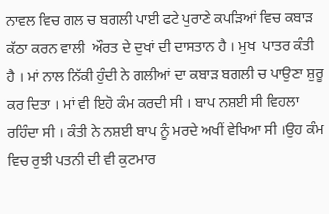ਨਾਵਲ ਵਿਚ ਗਲ ਚ ਬਗਲੀ ਪਾਈ ਫਟੇ ਪੁਰਾਣੇ ਕਪੜਿਆਂ ਵਿਚ ਕਬਾੜ ਕੱਠਾ ਕਰਨ ਵਾਲੀ  ਔਰਤ ਦੇ ਦੁਖਾਂ ਦੀ ਦਾਸਤਾਨ ਹੈ । ਮੁਖ  ਪਾਤਰ ਕੰਤੀ ਹੈ । ਮਾਂ ਨਾਲ ਨਿੱਕੀ ਹੁੰਦੀ ਨੇ ਗਲੀਆਂ ਦਾ ਕਬਾੜ ਬਗਲੀ ਚ ਪਾਉਣਾ ਸ਼ੁਰੂ ਕਰ ਦਿਤਾ । ਮਾਂ ਵੀ ਇਹੋ ਕੰਮ ਕਰਦੀ ਸੀ । ਬਾਪ ਨਸ਼ਈ ਸੀ ਵਿਹਲਾ ਰਹਿੰਦਾ ਸੀ । ਕੰਤੀ ਨੇ ਨਸ਼ਈ ਬਾਪ ਨੂੰ ਮਰਦੇ ਅਖੀਂ ਵੇਖਿਆ ਸੀ ।ਉਹ ਕੰਮ ਵਿਚ ਰੁਝੀ ਪਤਨੀ ਦੀ ਵੀ ਕੁਟਮਾਰ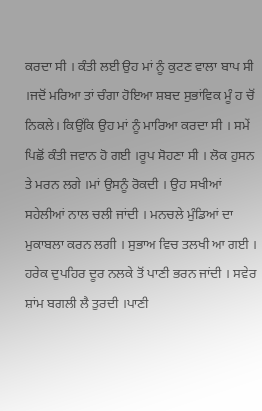ਕਰਦਾ ਸੀ । ਕੰਤੀ ਲਈ ਉਹ ਮਾਂ ਨੂੰ ਕੁਟਣ ਵਾਲਾ ਬਾਪ ਸੀ ।ਜਦੋਂ ਮਰਿਆ ਤਾਂ ਚੰਗਾ ਹੋਇਆ ਸ਼ਬਦ ਸੁਭਾਂਵਿਕ ਮੂੰ ਹ ਚੋਂ ਨਿਕਲੇ। ਕਿਉਂਕਿ ਉਹ ਮਾਂ ਨੂੰ ਮਾਰਿਆ ਕਰਦਾ ਸੀ । ਸਮੇਂ ਪਿਛੋਂ ਕੰਤੀ ਜਵਾਨ ਹੋ ਗਈ ।ਰੂਪ ਸੋਹਣਾ ਸੀ । ਲੋਕ ਹੁਸਨ ਤੇ ਮਰਨ ਲਗੇ ।ਮਾਂ ਉਸਨੂੰ ਰੋਕਦੀ । ਉਹ ਸਖੀਆਂ ਸਹੇਲੀਆਂ ਨਾਲ ਚਲੀ ਜਾਂਦੀ । ਮਨਚਲੇ ਮੁੰਡਿਆਂ ਦਾ ਮੁਕਾਬਲਾ ਕਰਨ ਲਗੀ । ਸੁਭਾਅ ਵਿਚ ਤਲਖੀ ਆ ਗਈ ।  ਹਰੇਕ ਦੁਪਹਿਰ ਦੂਰ ਨਲਕੇ ਤੋਂ ਪਾਣੀ ਭਰਨ ਜਾਂਦੀ । ਸਵੇਰ ਸ਼ਾਂਮ ਬਗਲੀ ਲੈ ਤੁਰਦੀ ।ਪਾਣੀ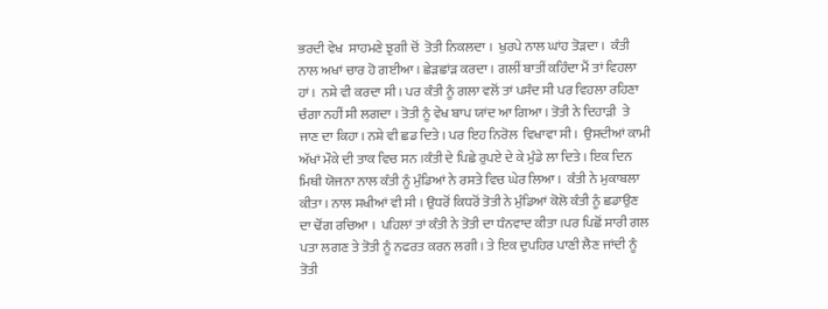ਭਰਦੀ ਵੇਖ  ਸਾਹਮਣੇ ਝੁਗੀ ਚੋਂ  ਤੋਤੀ ਨਿਕਲਦਾ ।  ਖੁਰਪੇ ਨਾਲ ਘਾਂਹ ਤੋੜਦਾ ।  ਕੰਤੀ ਨਾਲ ਅਖਾਂ ਚਾਰ ਹੋ ਗਈਆ । ਛੇੜਛਾਂੜ ਕਰਦਾ । ਗਲੀਂ ਬਾਤੀਂ ਕਹਿੰਦਾ ਮੈਂ ਤਾਂ ਵਿਹਲਾ ਹਾਂ।  ਨਸ਼ੇ ਵੀ ਕਰਦਾ ਸੀ । ਪਰ ਕੰਤੀ ਨੂੰ ਗਲਾ ਵਲੋਂ ਤਾਂ ਪਸੰਦ ਸੀ ਪਰ ਵਿਹਲਾ ਰਹਿਣਾ ਚੰਗਾ ਨਹੀਂ ਸੀ ਲਗਦਾ । ਤੋਤੀ ਨੂੰ ਵੇਖ ਬਾਪ ਯਾਂਦ ਆ ਗਿਆ । ਤੋਤੀ ਨੇ ਦਿਹਾੜੀ  ਤੇ ਜਾਣ ਦਾ ਕਿਹਾ। ਨਸ਼ੇ ਵੀ ਛਡ ਦਿਤੇ । ਪਰ ਇਹ ਨਿਰੋਲ  ਵਿਖਾਵਾ ਸੀ ।  ਉਸਦੀਆਂ ਕਾਮੀ ਅੱਖਾਂ ਮੌਕੇ ਦੀ ਤਾਕ ਵਿਚ ਸਨ ।ਕੰਤੀ ਦੇ ਪਿਛੇ ਰੁਪਏ ਦੇ ਕੇ ਮੁੰਡੇ ਲਾ ਦਿਤੇ । ਇਕ ਦਿਨ ਮਿਥੀ ਯੋਜਨਾ ਨਾਲ ਕੰਤੀ ਨੂੰ ਮੁੰਡਿਆਂ ਨੇ ਰਸਤੇ ਵਿਚ ਘੇਰ ਲਿਆ ।  ਕੰਤੀ ਨੇ ਮੁਕਾਬਲਾ ਕੀਤਾ । ਨਾਲ ਸਖੀਆਂ ਵੀ ਸੀ । ਉਧਰੋਂ ਕਿਧਰੋਂ ਤੋਤੀ ਨੇ ਮੁੰਡਿਆਂ ਕੋਲੋ ਕੰਤੀ ਨੂੰ ਛਡਾਉਣ ਦਾ ਢੋਂਗ ਰਚਿਆ ।  ਪਹਿਲਾਂ ਤਾਂ ਕੰਤੀ ਨੇ ਤੋਤੀ ਦਾ ਧੰਨਵਾਦ ਕੀਤਾ ।ਪਰ ਪਿਛੋਂ ਸਾਰੀ ਗਲ ਪਤਾ ਲਗਣ ਤੇ ਤੋਤੀ ਨੂੰ ਨਫਰਤ ਕਰਨ ਲਗੀ । ਤੇ ਇਕ ਦੁਪਹਿਰ ਪਾਣੀ ਲੈਣ ਜਾਂਦੀ ਨੂੰ ਤੋਤੀ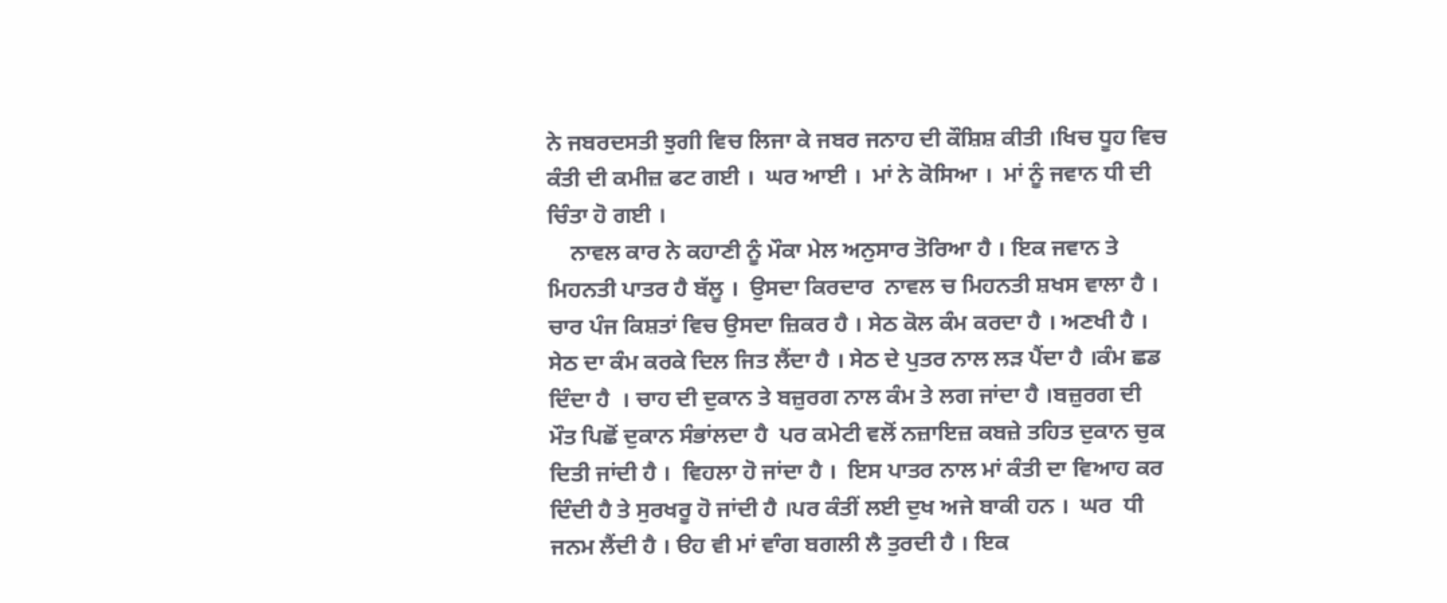ਨੇ ਜਬਰਦਸਤੀ ਝੁਗੀ ਵਿਚ ਲਿਜਾ ਕੇ ਜਬਰ ਜਨਾਹ ਦੀ ਕੌਸ਼ਿਸ਼ ਕੀਤੀ ।ਖਿਚ ਧੂਹ ਵਿਚ ਕੰਤੀ ਦੀ ਕਮੀਜ਼ ਫਟ ਗਈ ।  ਘਰ ਆਈ ।  ਮਾਂ ਨੇ ਕੋਸਿਆ ।  ਮਾਂ ਨੂੰ ਜਵਾਨ ਧੀ ਦੀ ਚਿੰਤਾ ਹੋ ਗਈ ।
    ਨਾਵਲ ਕਾਰ ਨੇ ਕਹਾਣੀ ਨੂੰ ਮੌਕਾ ਮੇਲ ਅਨੁਸਾਰ ਤੋਰਿਆ ਹੈ । ਇਕ ਜਵਾਨ ਤੇ ਮਿਹਨਤੀ ਪਾਤਰ ਹੈ ਬੱਲੂ ।  ਉਸਦਾ ਕਿਰਦਾਰ  ਨਾਵਲ ਚ ਮਿਹਨਤੀ ਸ਼ਖਸ ਵਾਲਾ ਹੈ ।  ਚਾਰ ਪੰਜ ਕਿਸ਼ਤਾਂ ਵਿਚ ਉਸਦਾ ਜ਼ਿਕਰ ਹੈ । ਸੇਠ ਕੋਲ ਕੰਮ ਕਰਦਾ ਹੈ । ਅਣਖੀ ਹੈ । ਸੇਠ ਦਾ ਕੰਮ ਕਰਕੇ ਦਿਲ ਜਿਤ ਲੈਂਦਾ ਹੈ । ਸੇਠ ਦੇ ਪੁਤਰ ਨਾਲ ਲੜ ਪੈਂਦਾ ਹੈ ।ਕੰਮ ਛਡ ਦਿੰਦਾ ਹੈ  । ਚਾਹ ਦੀ ਦੁਕਾਨ ਤੇ ਬਜ਼ੁਰਗ ਨਾਲ ਕੰਮ ਤੇ ਲਗ ਜਾਂਦਾ ਹੈ ।ਬਜ਼ੁਰਗ ਦੀ ਮੌਤ ਪਿਛੋਂ ਦੁਕਾਨ ਸੰਭਾਂਲਦਾ ਹੈ  ਪਰ ਕਮੇਟੀ ਵਲੋਂ ਨਜ਼ਾਇਜ਼ ਕਬਜ਼ੇ ਤਹਿਤ ਦੁਕਾਨ ਚੁਕ ਦਿਤੀ ਜਾਂਦੀ ਹੈ ।  ਵਿਹਲਾ ਹੋ ਜਾਂਦਾ ਹੈ ।  ਇਸ ਪਾਤਰ ਨਾਲ ਮਾਂ ਕੰਤੀ ਦਾ ਵਿਆਹ ਕਰ  ਦਿੰਦੀ ਹੈ ਤੇ ਸੁਰਖਰੂ ਹੋ ਜਾਂਦੀ ਹੈ ।ਪਰ ਕੰਤੀਂ ਲਈ ਦੁਖ ਅਜੇ ਬਾਕੀ ਹਨ ।  ਘਰ  ਧੀ ਜਨਮ ਲੈਂਦੀ ਹੈ । ੳਹ ਵੀ ਮਾਂ ਵਾੰਗ ਬਗਲੀ ਲੈ ਤੁਰਦੀ ਹੈ । ਇਕ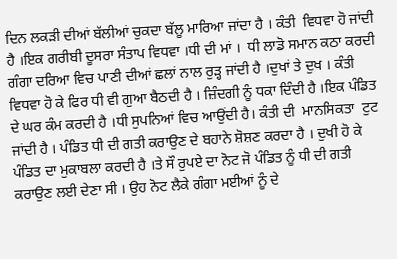ਦਿਨ ਲਕੜੀ ਦੀਆਂ ਬੱਲੀਆਂ ਚੁਕਦਾ ਬੱਲੂ ਮਾਰਿਆ ਜਾਂਦਾ ਹੈ । ਕੰਤੀ  ਵਿਧਵਾ ਹੋ ਜਾਂਦੀ ਹੈ ।ਇਕ ਗਰੀਬੀ ਦੂਸਰਾ ਸੰਤਾਪ ਵਿਧਵਾ ।ਧੀ ਦੀ ਮਾਂ ।  ਧੀ ਲਾਡੋ ਸਮਾਨ ਕਠਾ ਕਰਦੀ ਗੰਗਾ ਦਰਿਆ ਵਿਚ ਪਾਣੀ ਦੀਆਂ ਛਲਾਂ ਨਾਲ ਰੁੜ੍ਹ ਜਾਂਦੀ ਹੈ ।ਦੁਖਾਂ ਤੇ ਦੁਖ । ਕੰਤੀ ਵਿਧਵਾ ਹੋ ਕੇ ਫਿਰ ਧੀ ਵੀ ਗੁਆ ਬੈਠਦੀ ਹੈ । ਜ਼ਿੰਦਗੀ ਨੂੰ ਧਕਾ ਦਿੰਦੀ ਹੈ ।ਇਕ ਪੰਡਿਤ ਦੇ ਘਰ ਕੰਮ ਕਰਦੀ ਹੈ ।ਧੀ ਸੁਪਨਿਆਂ ਵਿਚ ਆਉਂਦੀ ਹੈ। ਕੰਤੀ ਦੀ  ਮਾਨਸਿਕਤਾ  ਟੁਟ ਜਾਂਦੀ ਹੈ । ਪੰਡਿਤ ਧੀ ਦੀ ਗਤੀ ਕਰਾਉਣ ਦੇ ਬਹਾਨੇ ਸ਼ੋਸ਼ਣ ਕਰਦਾ ਹੈ । ਦੁਖੀ ਹੋ ਕੇ ਪੰਡਿਤ ਦਾ ਮੁਕਾਬਲਾ ਕਰਦੀ ਹੈ ।ਤੇ ਸੌ ਰੁਪਏ ਦਾ ਨੋਟ ਜੋ ਪੰਡਿਤ ਨੂੰ ਧੀ ਦੀ ਗਤੀ ਕਰਾਉਣ ਲਈ ਦੇਣਾ ਸੀ । ਉਹ ਨੋਟ ਲੈਕੇ ਗੰਗਾ ਮਈਆਂ ਨੂੰ ਦੇ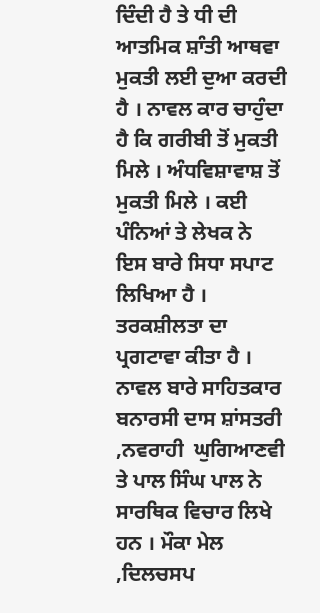ਦਿੰਦੀ ਹੈ ਤੇ ਧੀ ਦੀ ਆਤਮਿਕ ਸ਼ਾੰਤੀ ਆਥਵਾ ਮੁਕਤੀ ਲਈ ਦੁਆ ਕਰਦੀ ਹੈ । ਨਾਵਲ ਕਾਰ ਚਾਹੁੰਦਾ ਹੈ ਕਿ ਗਰੀਬੀ ਤੋਂ ਮੁਕਤੀ ਮਿਲੇ । ਅੰਧਵਿਸ਼ਾਵਾਸ਼ ਤੋਂ ਮੁਕਤੀ ਮਿਲੇ । ਕਈ ਪੰਨਿਆਂ ਤੇ ਲੇਖਕ ਨੇ ਇਸ ਬਾਰੇ ਸਿਧਾ ਸਪਾਟ ਲਿਖਿਆ ਹੈ ।  ਤਰਕਸ਼ੀਲਤਾ ਦਾ ਪ੍ਰਗਟਾਵਾ ਕੀਤਾ ਹੈ । ਨਾਵਲ ਬਾਰੇ ਸਾਹਿਤਕਾਰ ਬਨਾਰਸੀ ਦਾਸ ਸ਼ਾਂਸਤਰੀ ,ਨਵਰਾਹੀ  ਘੁਗਿਆਣਵੀ ਤੇ ਪਾਲ ਸਿੰਘ ਪਾਲ ਨੇ ਸਾਰਥਿਕ ਵਿਚਾਰ ਲਿਖੇ ਹਨ । ਮੌਕਾ ਮੇਲ ,ਦਿਲਚਸਪ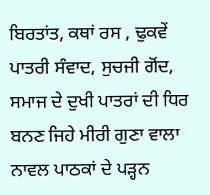ਬਿਰਤਾਂਤ, ਕਥਾਂ ਰਸ , ਢੁਕਵੇਂ ਪਾਤਰੀ ਸੰਵਾਦ, ਸੁਚਜੀ ਗੋਂਦ, ਸਮਾਜ ਦੇ ਦੁਖੀ ਪਾਤਰਾਂ ਦੀ ਧਿਰ ਬਨਣ ਜਿਹੇ ਮੀਰੀ ਗੁਣਾ ਵਾਲਾ  ਨਾਵਲ ਪਾਠਕਾਂ ਦੇ ਪੜ੍ਹਨ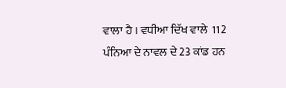ਵਾਲਾ ਹੈ । ਵਧੀਆ ਦਿੱਖ ਵਾਲੇ  112 ਪੰਨਿਆ ਦੇ ਨਾਵਲ ਦੇ 23 ਕਾਂਡ ਹਨ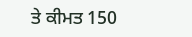ਤੇ ਕੀਮਤ 150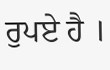ਰੁਪਏ ਹੈ ।